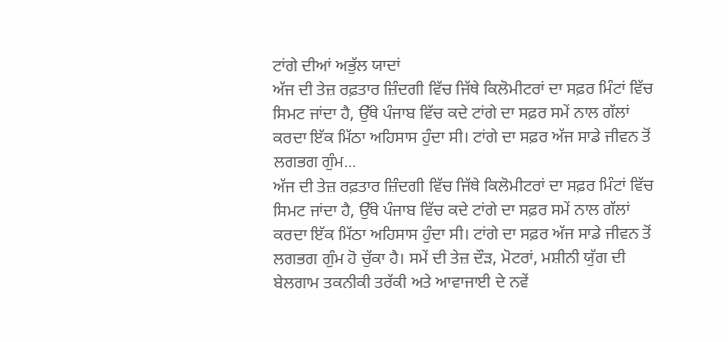ਟਾਂਗੇ ਦੀਆਂ ਅਭੁੱਲ ਯਾਦਾਂ
ਅੱਜ ਦੀ ਤੇਜ਼ ਰਫ਼ਤਾਰ ਜ਼ਿੰਦਗੀ ਵਿੱਚ ਜਿੱਥੇ ਕਿਲੋਮੀਟਰਾਂ ਦਾ ਸਫ਼ਰ ਮਿੰਟਾਂ ਵਿੱਚ ਸਿਮਟ ਜਾਂਦਾ ਹੈ, ਉੱਥੇ ਪੰਜਾਬ ਵਿੱਚ ਕਦੇ ਟਾਂਗੇ ਦਾ ਸਫ਼ਰ ਸਮੇਂ ਨਾਲ ਗੱਲਾਂ ਕਰਦਾ ਇੱਕ ਮਿੱਠਾ ਅਹਿਸਾਸ ਹੁੰਦਾ ਸੀ। ਟਾਂਗੇ ਦਾ ਸਫ਼ਰ ਅੱਜ ਸਾਡੇ ਜੀਵਨ ਤੋਂ ਲਗਭਗ ਗੁੰਮ...
ਅੱਜ ਦੀ ਤੇਜ਼ ਰਫ਼ਤਾਰ ਜ਼ਿੰਦਗੀ ਵਿੱਚ ਜਿੱਥੇ ਕਿਲੋਮੀਟਰਾਂ ਦਾ ਸਫ਼ਰ ਮਿੰਟਾਂ ਵਿੱਚ ਸਿਮਟ ਜਾਂਦਾ ਹੈ, ਉੱਥੇ ਪੰਜਾਬ ਵਿੱਚ ਕਦੇ ਟਾਂਗੇ ਦਾ ਸਫ਼ਰ ਸਮੇਂ ਨਾਲ ਗੱਲਾਂ ਕਰਦਾ ਇੱਕ ਮਿੱਠਾ ਅਹਿਸਾਸ ਹੁੰਦਾ ਸੀ। ਟਾਂਗੇ ਦਾ ਸਫ਼ਰ ਅੱਜ ਸਾਡੇ ਜੀਵਨ ਤੋਂ ਲਗਭਗ ਗੁੰਮ ਹੋ ਚੁੱਕਾ ਹੈ। ਸਮੇਂ ਦੀ ਤੇਜ਼ ਦੌੜ, ਮੋਟਰਾਂ, ਮਸ਼ੀਨੀ ਯੁੱਗ ਦੀ ਬੇਲਗਾਮ ਤਕਨੀਕੀ ਤਰੱਕੀ ਅਤੇ ਆਵਾਜਾਈ ਦੇ ਨਵੇਂ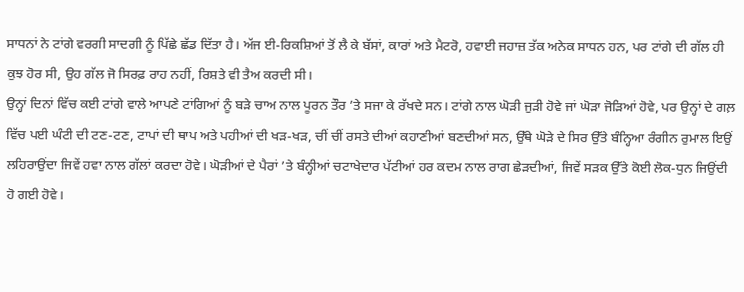ਸਾਧਨਾਂ ਨੇ ਟਾਂਗੇ ਵਰਗੀ ਸਾਦਗੀ ਨੂੰ ਪਿੱਛੇ ਛੱਡ ਦਿੱਤਾ ਹੈ। ਅੱਜ ਈ-ਰਿਕਸ਼ਿਆਂ ਤੋਂ ਲੈ ਕੇ ਬੱਸਾਂ, ਕਾਰਾਂ ਅਤੇ ਮੈਟਰੋ, ਹਵਾਈ ਜਹਾਜ਼ ਤੱਕ ਅਨੇਕ ਸਾਧਨ ਹਨ, ਪਰ ਟਾਂਗੇ ਦੀ ਗੱਲ ਹੀ ਕੁਝ ਹੋਰ ਸੀ, ਉਹ ਗੱਲ ਜੋ ਸਿਰਫ਼ ਰਾਹ ਨਹੀਂ, ਰਿਸ਼ਤੇ ਵੀ ਤੈਅ ਕਰਦੀ ਸੀ।
ਉਨ੍ਹਾਂ ਦਿਨਾਂ ਵਿੱਚ ਕਈ ਟਾਂਗੇ ਵਾਲੇ ਆਪਣੇ ਟਾਂਗਿਆਂ ਨੂੰ ਬੜੇ ਚਾਅ ਨਾਲ ਪੂਰਨ ਤੌਰ ’ਤੇ ਸਜਾ ਕੇ ਰੱਖਦੇ ਸਨ। ਟਾਂਗੇ ਨਾਲ ਘੋੜੀ ਜੁੜੀ ਹੋਵੇ ਜਾਂ ਘੋੜਾ ਜੋੜਿਆਂ ਹੋਵੇ, ਪਰ ਉਨ੍ਹਾਂ ਦੇ ਗਲ਼ ਵਿੱਚ ਪਈ ਘੰਟੀ ਦੀ ਟਣ-ਟਣ, ਟਾਪਾਂ ਦੀ ਥਾਪ ਅਤੇ ਪਹੀਆਂ ਦੀ ਖੜ-ਖੜ, ਚੀਂ ਚੀਂ ਰਸਤੇ ਦੀਆਂ ਕਹਾਣੀਆਂ ਬਣਦੀਆਂ ਸਨ, ਉੱਥੇ ਘੋੜੇ ਦੇ ਸਿਰ ਉੱਤੇ ਬੰਨ੍ਹਿਆ ਰੰਗੀਨ ਰੁਮਾਲ ਇਉਂ ਲਹਿਰਾਉਂਦਾ ਜਿਵੇਂ ਹਵਾ ਨਾਲ ਗੱਲਾਂ ਕਰਦਾ ਹੋਵੇ। ਘੋੜੀਆਂ ਦੇ ਪੈਰਾਂ ’ਤੇ ਬੰਨ੍ਹੀਆਂ ਚਟਾਖੇਦਾਰ ਪੱਟੀਆਂ ਹਰ ਕਦਮ ਨਾਲ ਰਾਗ ਛੇੜਦੀਆਂ, ਜਿਵੇਂ ਸੜਕ ਉੱਤੇ ਕੋਈ ਲੋਕ-ਧੁਨ ਜਿਉਂਦੀ ਹੋ ਗਈ ਹੋਵੇ।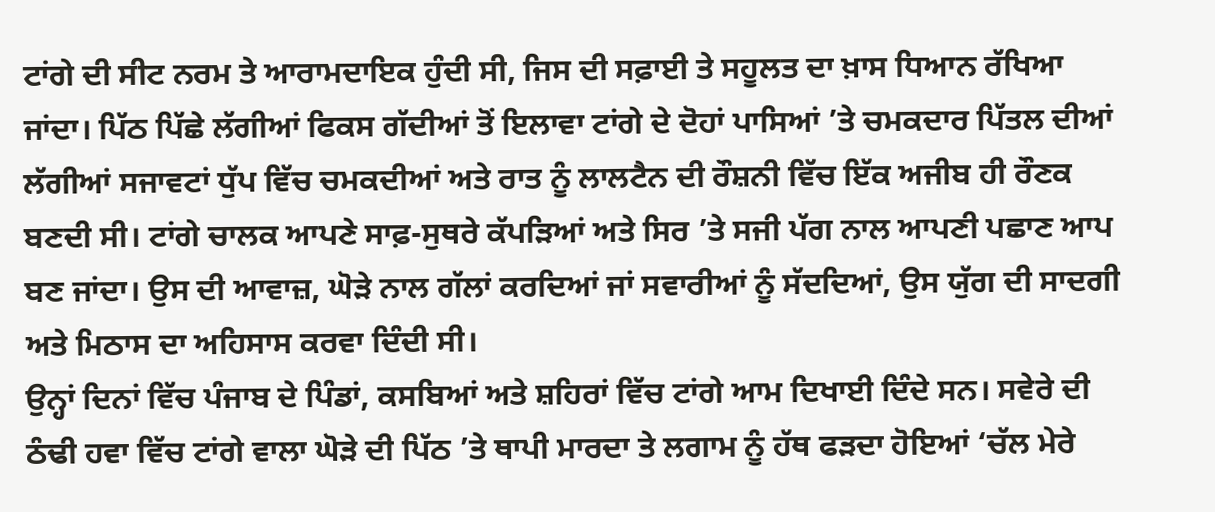ਟਾਂਗੇ ਦੀ ਸੀਟ ਨਰਮ ਤੇ ਆਰਾਮਦਾਇਕ ਹੁੰਦੀ ਸੀ, ਜਿਸ ਦੀ ਸਫ਼ਾਈ ਤੇ ਸਹੂਲਤ ਦਾ ਖ਼ਾਸ ਧਿਆਨ ਰੱਖਿਆ ਜਾਂਦਾ। ਪਿੱਠ ਪਿੱਛੇ ਲੱਗੀਆਂ ਫਿਕਸ ਗੱਦੀਆਂ ਤੋਂ ਇਲਾਵਾ ਟਾਂਗੇ ਦੇ ਦੋਹਾਂ ਪਾਸਿਆਂ ’ਤੇ ਚਮਕਦਾਰ ਪਿੱਤਲ ਦੀਆਂ ਲੱਗੀਆਂ ਸਜਾਵਟਾਂ ਧੁੱਪ ਵਿੱਚ ਚਮਕਦੀਆਂ ਅਤੇ ਰਾਤ ਨੂੰ ਲਾਲਟੈਨ ਦੀ ਰੌਸ਼ਨੀ ਵਿੱਚ ਇੱਕ ਅਜੀਬ ਹੀ ਰੌਣਕ ਬਣਦੀ ਸੀ। ਟਾਂਗੇ ਚਾਲਕ ਆਪਣੇ ਸਾਫ਼-ਸੁਥਰੇ ਕੱਪੜਿਆਂ ਅਤੇ ਸਿਰ ’ਤੇ ਸਜੀ ਪੱਗ ਨਾਲ ਆਪਣੀ ਪਛਾਣ ਆਪ ਬਣ ਜਾਂਦਾ। ਉਸ ਦੀ ਆਵਾਜ਼, ਘੋੜੇ ਨਾਲ ਗੱਲਾਂ ਕਰਦਿਆਂ ਜਾਂ ਸਵਾਰੀਆਂ ਨੂੰ ਸੱਦਦਿਆਂ, ਉਸ ਯੁੱਗ ਦੀ ਸਾਦਗੀ ਅਤੇ ਮਿਠਾਸ ਦਾ ਅਹਿਸਾਸ ਕਰਵਾ ਦਿੰਦੀ ਸੀ।
ਉਨ੍ਹਾਂ ਦਿਨਾਂ ਵਿੱਚ ਪੰਜਾਬ ਦੇ ਪਿੰਡਾਂ, ਕਸਬਿਆਂ ਅਤੇ ਸ਼ਹਿਰਾਂ ਵਿੱਚ ਟਾਂਗੇ ਆਮ ਦਿਖਾਈ ਦਿੰਦੇ ਸਨ। ਸਵੇਰੇ ਦੀ ਠੰਢੀ ਹਵਾ ਵਿੱਚ ਟਾਂਗੇ ਵਾਲਾ ਘੋੜੇ ਦੀ ਪਿੱਠ ’ਤੇ ਥਾਪੀ ਮਾਰਦਾ ਤੇ ਲਗਾਮ ਨੂੰ ਹੱਥ ਫੜਦਾ ਹੋਇਆਂ ‘ਚੱਲ ਮੇਰੇ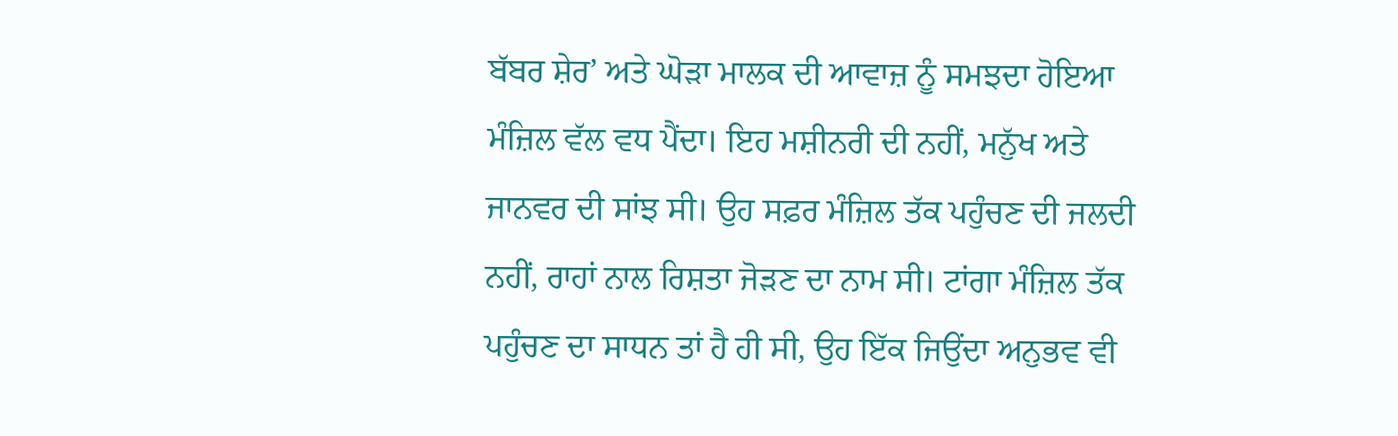ਬੱਬਰ ਸ਼ੇਰ’ ਅਤੇ ਘੋੜਾ ਮਾਲਕ ਦੀ ਆਵਾਜ਼ ਨੂੰ ਸਮਝਦਾ ਹੋਇਆ ਮੰਜ਼ਿਲ ਵੱਲ ਵਧ ਪੈਂਦਾ। ਇਹ ਮਸ਼ੀਨਰੀ ਦੀ ਨਹੀਂ, ਮਨੁੱਖ ਅਤੇ ਜਾਨਵਰ ਦੀ ਸਾਂਝ ਸੀ। ਉਹ ਸਫ਼ਰ ਮੰਜ਼ਿਲ ਤੱਕ ਪਹੁੰਚਣ ਦੀ ਜਲਦੀ ਨਹੀਂ, ਰਾਹਾਂ ਨਾਲ ਰਿਸ਼ਤਾ ਜੋੜਣ ਦਾ ਨਾਮ ਸੀ। ਟਾਂਗਾ ਮੰਜ਼ਿਲ ਤੱਕ ਪਹੁੰਚਣ ਦਾ ਸਾਧਨ ਤਾਂ ਹੈ ਹੀ ਸੀ, ਉਹ ਇੱਕ ਜਿਉਂਦਾ ਅਨੁਭਵ ਵੀ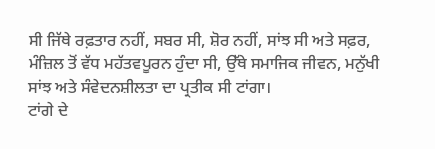ਸੀ ਜਿੱਥੇ ਰਫ਼ਤਾਰ ਨਹੀਂ, ਸਬਰ ਸੀ, ਸ਼ੋਰ ਨਹੀਂ, ਸਾਂਝ ਸੀ ਅਤੇ ਸਫ਼ਰ, ਮੰਜ਼ਿਲ ਤੋਂ ਵੱਧ ਮਹੱਤਵਪੂਰਨ ਹੁੰਦਾ ਸੀ, ਉੱਥੇ ਸਮਾਜਿਕ ਜੀਵਨ, ਮਨੁੱਖੀ ਸਾਂਝ ਅਤੇ ਸੰਵੇਦਨਸ਼ੀਲਤਾ ਦਾ ਪ੍ਰਤੀਕ ਸੀ ਟਾਂਗਾ।
ਟਾਂਗੇ ਦੇ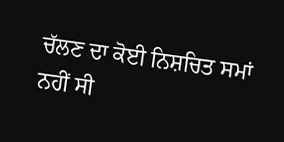ਚੱਲਣ ਦਾ ਕੋਈ ਨਿਸ਼ਚਿਤ ਸਮਾਂ ਨਹੀਂ ਸੀ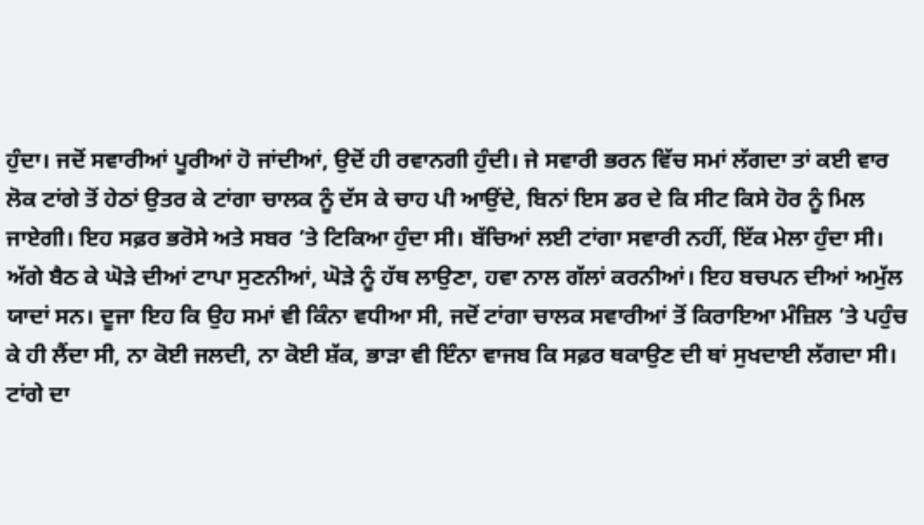ਹੁੰਦਾ। ਜਦੋਂ ਸਵਾਰੀਆਂ ਪੂਰੀਆਂ ਹੋ ਜਾਂਦੀਆਂ, ਉਦੋਂ ਹੀ ਰਵਾਨਗੀ ਹੁੰਦੀ। ਜੇ ਸਵਾਰੀ ਭਰਨ ਵਿੱਚ ਸਮਾਂ ਲੱਗਦਾ ਤਾਂ ਕਈ ਵਾਰ ਲੋਕ ਟਾਂਗੇ ਤੋਂ ਹੇਠਾਂ ਉਤਰ ਕੇ ਟਾਂਗਾ ਚਾਲਕ ਨੂੰ ਦੱਸ ਕੇ ਚਾਹ ਪੀ ਆਉਂਦੇ, ਬਿਨਾਂ ਇਸ ਡਰ ਦੇ ਕਿ ਸੀਟ ਕਿਸੇ ਹੋਰ ਨੂੰ ਮਿਲ ਜਾਏਗੀ। ਇਹ ਸਫ਼ਰ ਭਰੋਸੇ ਅਤੇ ਸਬਰ ’ਤੇ ਟਿਕਿਆ ਹੁੰਦਾ ਸੀ। ਬੱਚਿਆਂ ਲਈ ਟਾਂਗਾ ਸਵਾਰੀ ਨਹੀਂ, ਇੱਕ ਮੇਲਾ ਹੁੰਦਾ ਸੀ। ਅੱਗੇ ਬੈਠ ਕੇ ਘੋੜੇ ਦੀਆਂ ਟਾਪਾ ਸੁਣਨੀਆਂ, ਘੋੜੇ ਨੂੰ ਹੱਥ ਲਾਉਣਾ, ਹਵਾ ਨਾਲ ਗੱਲਾਂ ਕਰਨੀਆਂ। ਇਹ ਬਚਪਨ ਦੀਆਂ ਅਮੁੱਲ ਯਾਦਾਂ ਸਨ। ਦੂਜਾ ਇਹ ਕਿ ਉਹ ਸਮਾਂ ਵੀ ਕਿੰਨਾ ਵਧੀਆ ਸੀ, ਜਦੋਂ ਟਾਂਗਾ ਚਾਲਕ ਸਵਾਰੀਆਂ ਤੋਂ ਕਿਰਾਇਆ ਮੰਜ਼ਿਲ ’ਤੇ ਪਹੁੰਚ ਕੇ ਹੀ ਲੈਂਦਾ ਸੀ, ਨਾ ਕੋਈ ਜਲਦੀ, ਨਾ ਕੋਈ ਸ਼ੱਕ, ਭਾੜਾ ਵੀ ਇੰਨਾ ਵਾਜਬ ਕਿ ਸਫ਼ਰ ਥਕਾਉਣ ਦੀ ਥਾਂ ਸੁਖਦਾਈ ਲੱਗਦਾ ਸੀ।
ਟਾਂਗੇ ਦਾ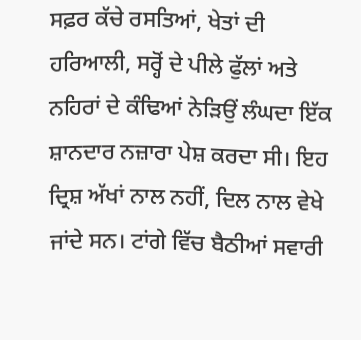ਸਫ਼ਰ ਕੱਚੇ ਰਸਤਿਆਂ, ਖੇਤਾਂ ਦੀ ਹਰਿਆਲੀ, ਸਰ੍ਹੋਂ ਦੇ ਪੀਲੇ ਫੁੱਲਾਂ ਅਤੇ ਨਹਿਰਾਂ ਦੇ ਕੰਢਿਆਂ ਨੇੜਿਉਂ ਲੰਘਦਾ ਇੱਕ ਸ਼ਾਨਦਾਰ ਨਜ਼ਾਰਾ ਪੇਸ਼ ਕਰਦਾ ਸੀ। ਇਹ ਦ੍ਰਿਸ਼ ਅੱਖਾਂ ਨਾਲ ਨਹੀਂ, ਦਿਲ ਨਾਲ ਵੇਖੇ ਜਾਂਦੇ ਸਨ। ਟਾਂਗੇ ਵਿੱਚ ਬੈਠੀਆਂ ਸਵਾਰੀ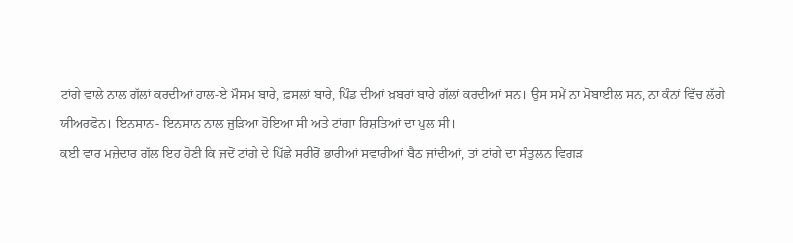ਟਾਂਗੇ ਵਾਲੇ ਨਾਲ ਗੱਲਾਂ ਕਰਦੀਆਂ ਹਾਲ-ਏ ਮੌਸਮ ਬਾਰੇ, ਫ਼ਸਲਾਂ ਬਾਰੇ, ਪਿੰਡ ਦੀਆਂ ਖ਼ਬਰਾਂ ਬਾਰੇ ਗੱਲਾਂ ਕਰਦੀਆਂ ਸਨ। ਉਸ ਸਮੇਂ ਨਾ ਮੋਬਾਈਲ ਸਨ, ਨਾ ਕੰਨਾਂ ਵਿੱਚ ਲੱਗੇ ਯੀਅਰਫੋਨ। ਇਨਸਾਨ- ਇਨਸਾਨ ਨਾਲ ਜੁੜਿਆ ਹੋਇਆ ਸੀ ਅਤੇ ਟਾਂਗਾ ਰਿਸ਼ਤਿਆਂ ਦਾ ਪੁਲ ਸੀ।
ਕਈ ਵਾਰ ਮਜ਼ੇਦਾਰ ਗੱਲ ਇਹ ਹੋਣੀ ਕਿ ਜਦੋਂ ਟਾਂਗੇ ਦੇ ਪਿੱਛੇ ਸਰੀਰੋਂ ਭਾਰੀਆਂ ਸਵਾਰੀਆਂ ਬੈਠ ਜਾਂਦੀਆਂ, ਤਾਂ ਟਾਂਗੇ ਦਾ ਸੰਤੁਲਨ ਵਿਗੜ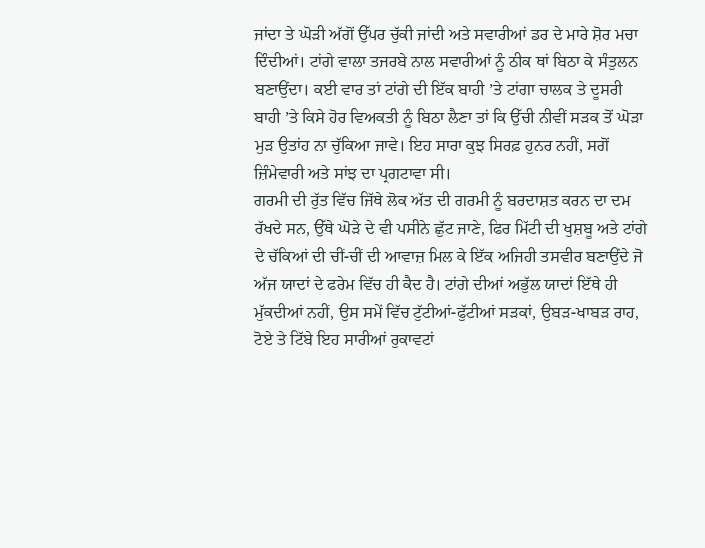ਜਾਂਦਾ ਤੇ ਘੋੜੀ ਅੱਗੋਂ ਉੱਪਰ ਚੁੱਕੀ ਜਾਂਦੀ ਅਤੇ ਸਵਾਰੀਆਂ ਡਰ ਦੇ ਮਾਰੇ ਸ਼ੋਰ ਮਚਾ ਦਿੰਦੀਆਂ। ਟਾਂਗੇ ਵਾਲਾ ਤਜਰਬੇ ਨਾਲ ਸਵਾਰੀਆਂ ਨੂੰ ਠੀਕ ਥਾਂ ਬਿਠਾ ਕੇ ਸੰਤੁਲਨ ਬਣਾਉਂਦਾ। ਕਈ ਵਾਰ ਤਾਂ ਟਾਂਗੇ ਦੀ ਇੱਕ ਬਾਹੀ ’ਤੇ ਟਾਂਗਾ ਚਾਲਕ ਤੇ ਦੂਸਰੀ ਬਾਹੀ ’ਤੇ ਕਿਸੇ ਹੋਰ ਵਿਅਕਤੀ ਨੂੰ ਬਿਠਾ ਲੈਣਾ ਤਾਂ ਕਿ ਉੱਚੀ ਨੀਵੀਂ ਸੜਕ ਤੋਂ ਘੋੜਾ ਮੁੜ ਉਤਾਂਹ ਨਾ ਚੁੱਕਿਆ ਜਾਵੇ। ਇਹ ਸਾਰਾ ਕੁਝ ਸਿਰਫ਼ ਹੁਨਰ ਨਹੀਂ, ਸਗੋਂ ਜ਼ਿੰਮੇਵਾਰੀ ਅਤੇ ਸਾਂਝ ਦਾ ਪ੍ਰਗਟਾਵਾ ਸੀ।
ਗਰਮੀ ਦੀ ਰੁੱਤ ਵਿੱਚ ਜਿੱਥੇ ਲੋਕ ਅੱਤ ਦੀ ਗਰਮੀ ਨੂੰ ਬਰਦਾਸ਼ਤ ਕਰਨ ਦਾ ਦਮ ਰੱਖਦੇ ਸਨ, ਉੱਥੇ ਘੋੜੇ ਦੇ ਵੀ ਪਸੀਨੇ ਛੁੱਟ ਜਾਣੇ, ਫਿਰ ਮਿੱਟੀ ਦੀ ਖੁਸ਼ਬੂ ਅਤੇ ਟਾਂਗੇ ਦੇ ਚੱਕਿਆਂ ਦੀ ਚੀਂ-ਚੀਂ ਦੀ ਆਵਾਜ਼ ਮਿਲ ਕੇ ਇੱਕ ਅਜਿਹੀ ਤਸਵੀਰ ਬਣਾਉਂਦੇ ਜੋ ਅੱਜ ਯਾਦਾਂ ਦੇ ਫਰੇਮ ਵਿੱਚ ਹੀ ਕੈਦ ਹੈ। ਟਾਂਗੇ ਦੀਆਂ ਅਭੁੱਲ ਯਾਦਾਂ ਇੱਥੇ ਹੀ ਮੁੱਕਦੀਆਂ ਨਹੀਂ, ਉਸ ਸਮੇਂ ਵਿੱਚ ਟੁੱਟੀਆਂ-ਫੁੱਟੀਆਂ ਸੜਕਾਂ, ਉਬੜ-ਖਾਬੜ ਰਾਹ, ਟੋਏ ਤੇ ਟਿੱਬੇ ਇਹ ਸਾਰੀਆਂ ਰੁਕਾਵਟਾਂ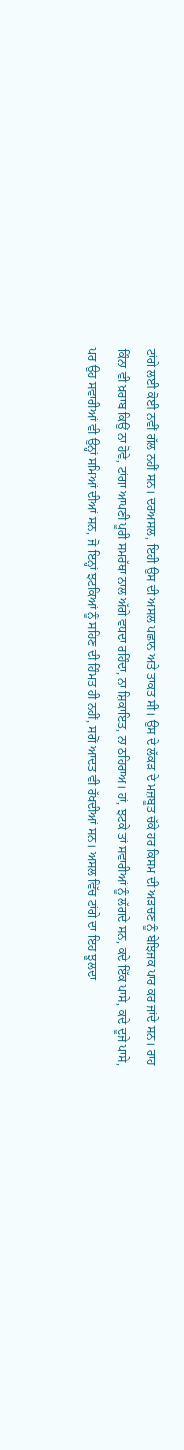ਟਾਂਗੇ ਲਈ ਕੋਈ ਨਵੀਂ ਗੱਲ ਨਹੀਂ ਸਨ। ਦਰਅਸਲ, ਇਹੀ ਉਸ ਦੀ ਅਸਲ ਪਛਾਨ ਅਤੇ ਤਾਕਤ ਸੀ। ਉਸ ਦੇ ਲੱਕੜ ਦੇ ਮਜ਼ਬੂਤ ਚੱਕੇ ਹਰ ਕਿਸਮ ਦੀ ਅੜਚਣ ਨੂੰ ਬੇਝਿਜਕ ਪਾਰ ਕਰ ਜਾਂਦੇ ਸਨ। ਰਾਹ ਕਿੰਨਾ ਵੀ ਖ਼ਰਾਬ ਕਿਉਂ ਨਾ ਹੋਵੇ, ਟਾਂਗਾ ਆਪਣੀ ਪੂਰੀ ਸਮਰੱਥਾ ਨਾਲ ਅੱਗੇ ਵਧਦਾ ਰਹਿੰਦਾ, ਨਾ ਸ਼ਿਕਾਇਤ, ਨਾ ਠਹਿਰਾਅ। ਹਾਂ, ਝਟਕੇ ਤਾਂ ਸਵਾਰੀਆਂ ਨੂੰ ਲੱਗਦੇ ਸਨ, ਕਦੇ ਇੱਕ ਪਾਸੇ, ਕਦੇ ਦੂਜੇ ਪਾਸੇ, ਪਰ ਉਹ ਸਵਾਰੀਆਂ ਵੀ ਉਨ੍ਹਾਂ ਸਮਿਆਂ ਦੀਆਂ ਸਨ, ਜੋ ਇਨ੍ਹਾਂ ਝਟਕਿਆਂ ਨੂੰ ਸਹਿਣ ਦੀ ਹਿੰਮਤ ਹੀ ਨਹੀਂ, ਸਗੋਂ ਆਦਤ ਵੀ ਰੱਖਦੀਆਂ ਸਨ। ਅਸਲ ਵਿੱਚ ਟਾਂਗੇ ਦਾ ਇਹ ਝੂਲਦਾ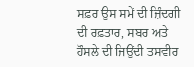ਸਫ਼ਰ ਉਸ ਸਮੇਂ ਦੀ ਜ਼ਿੰਦਗੀ ਦੀ ਰਫ਼ਤਾਰ, ਸਬਰ ਅਤੇ ਹੌਸਲੇ ਦੀ ਜਿਉਂਦੀ ਤਸਵੀਰ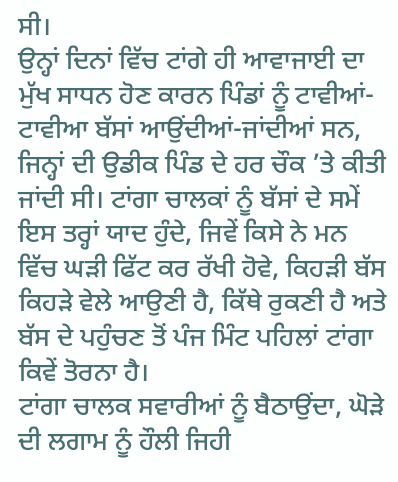ਸੀ।
ਉਨ੍ਹਾਂ ਦਿਨਾਂ ਵਿੱਚ ਟਾਂਗੇ ਹੀ ਆਵਾਜਾਈ ਦਾ ਮੁੱਖ ਸਾਧਨ ਹੋਣ ਕਾਰਨ ਪਿੰਡਾਂ ਨੂੰ ਟਾਵੀਆਂ-ਟਾਵੀਆ ਬੱਸਾਂ ਆਉਂਦੀਆਂ-ਜਾਂਦੀਆਂ ਸਨ, ਜਿਨ੍ਹਾਂ ਦੀ ਉਡੀਕ ਪਿੰਡ ਦੇ ਹਰ ਚੌਕ ’ਤੇ ਕੀਤੀ ਜਾਂਦੀ ਸੀ। ਟਾਂਗਾ ਚਾਲਕਾਂ ਨੂੰ ਬੱਸਾਂ ਦੇ ਸਮੇਂ ਇਸ ਤਰ੍ਹਾਂ ਯਾਦ ਹੁੰਦੇ, ਜਿਵੇਂ ਕਿਸੇ ਨੇ ਮਨ ਵਿੱਚ ਘੜੀ ਫਿੱਟ ਕਰ ਰੱਖੀ ਹੋਵੇ, ਕਿਹੜੀ ਬੱਸ ਕਿਹੜੇ ਵੇਲੇ ਆਉਣੀ ਹੈ, ਕਿੱਥੇ ਰੁਕਣੀ ਹੈ ਅਤੇ ਬੱਸ ਦੇ ਪਹੁੰਚਣ ਤੋਂ ਪੰਜ ਮਿੰਟ ਪਹਿਲਾਂ ਟਾਂਗਾ ਕਿਵੇਂ ਤੋਰਨਾ ਹੈ।
ਟਾਂਗਾ ਚਾਲਕ ਸਵਾਰੀਆਂ ਨੂੰ ਬੈਠਾਉਂਦਾ, ਘੋੜੇ ਦੀ ਲਗਾਮ ਨੂੰ ਹੌਲੀ ਜਿਹੀ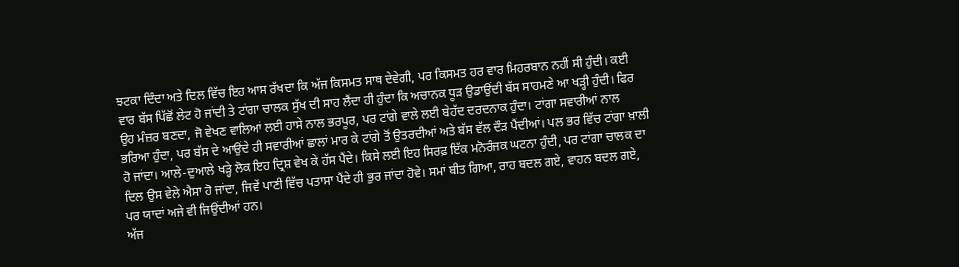ਝਟਕਾ ਦਿੰਦਾ ਅਤੇ ਦਿਲ ਵਿੱਚ ਇਹ ਆਸ ਰੱਖਦਾ ਕਿ ਅੱਜ ਕਿਸਮਤ ਸਾਥ ਦੇਵੇਗੀ, ਪਰ ਕਿਸਮਤ ਹਰ ਵਾਰ ਮਿਹਰਬਾਨ ਨਹੀਂ ਸੀ ਹੁੰਦੀ। ਕਈ ਵਾਰ ਬੱਸ ਪਿੱਛੋਂ ਲੇਟ ਹੋ ਜਾਂਦੀ ਤੇ ਟਾਂਗਾ ਚਾਲਕ ਸੁੱਖ ਦੀ ਸਾਹ ਲੈਂਦਾ ਹੀ ਹੁੰਦਾ ਕਿ ਅਚਾਨਕ ਧੂੜ ਉਡਾਉਂਦੀ ਬੱਸ ਸਾਹਮਣੇ ਆ ਖੜ੍ਹੀ ਹੁੰਦੀ। ਫਿਰ ਉਹ ਮੰਜ਼ਰ ਬਣਦਾ, ਜੋ ਵੇਖਣ ਵਾਲਿਆਂ ਲਈ ਹਾਸੇ ਨਾਲ ਭਰਪੂਰ, ਪਰ ਟਾਂਗੇ ਵਾਲੇ ਲਈ ਬੇਹੱਦ ਦਰਦਨਾਕ ਹੁੰਦਾ। ਟਾਂਗਾ ਸਵਾਰੀਆਂ ਨਾਲ ਭਰਿਆ ਹੁੰਦਾ, ਪਰ ਬੱਸ ਦੇ ਆਉਂਦੇ ਹੀ ਸਵਾਰੀਆਂ ਛਾਲਾਂ ਮਾਰ ਕੇ ਟਾਂਗੇ ਤੋਂ ਉਤਰਦੀਆਂ ਅਤੇ ਬੱਸ ਵੱਲ ਦੌੜ ਪੈਂਦੀਆਂ। ਪਲ ਭਰ ਵਿੱਚ ਟਾਂਗਾ ਖ਼ਾਲੀ ਹੋ ਜਾਂਦਾ। ਆਲੇ-ਦੁਆਲੇ ਖੜ੍ਹੇ ਲੋਕ ਇਹ ਦ੍ਰਿਸ਼ ਵੇਖ ਕੇ ਹੱਸ ਪੈਂਦੇ। ਕਿਸੇ ਲਈ ਇਹ ਸਿਰਫ਼ ਇੱਕ ਮਨੋਰੰਜਕ ਘਟਨਾ ਹੁੰਦੀ, ਪਰ ਟਾਂਗਾ ਚਾਲਕ ਦਾ ਦਿਲ ਉਸ ਵੇਲੇ ਐਸਾ ਹੋ ਜਾਂਦਾ, ਜਿਵੇਂ ਪਾਣੀ ਵਿੱਚ ਪਤਾਸਾ ਪੈਂਦੇ ਹੀ ਭੁਰ ਜਾਂਦਾ ਹੋਵੇ। ਸਮਾਂ ਬੀਤ ਗਿਆ, ਰਾਹ ਬਦਲ ਗਏ, ਵਾਹਨ ਬਦਲ ਗਏ, ਪਰ ਯਾਦਾਂ ਅਜੇ ਵੀ ਜਿਉਂਦੀਆਂ ਹਨ।
ਅੱਜ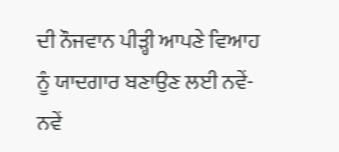ਦੀ ਨੌਜਵਾਨ ਪੀੜ੍ਹੀ ਆਪਣੇ ਵਿਆਹ ਨੂੰ ਯਾਦਗਾਰ ਬਣਾਉਣ ਲਈ ਨਵੇਂ-ਨਵੇਂ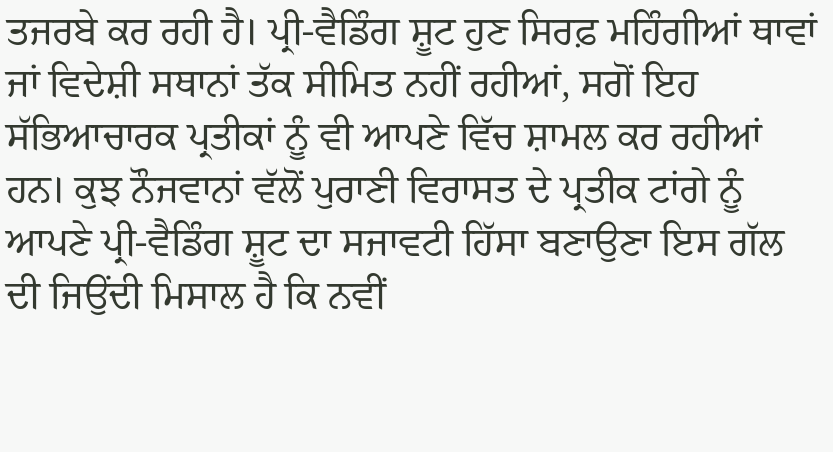ਤਜਰਬੇ ਕਰ ਰਹੀ ਹੈ। ਪ੍ਰੀ-ਵੈਡਿੰਗ ਸ਼ੂਟ ਹੁਣ ਸਿਰਫ਼ ਮਹਿੰਗੀਆਂ ਥਾਵਾਂ ਜਾਂ ਵਿਦੇਸ਼ੀ ਸਥਾਨਾਂ ਤੱਕ ਸੀਮਿਤ ਨਹੀਂ ਰਹੀਆਂ, ਸਗੋਂ ਇਹ ਸੱਭਿਆਚਾਰਕ ਪ੍ਰਤੀਕਾਂ ਨੂੰ ਵੀ ਆਪਣੇ ਵਿੱਚ ਸ਼ਾਮਲ ਕਰ ਰਹੀਆਂ ਹਨ। ਕੁਝ ਨੌਜਵਾਨਾਂ ਵੱਲੋਂ ਪੁਰਾਣੀ ਵਿਰਾਸਤ ਦੇ ਪ੍ਰਤੀਕ ਟਾਂਗੇ ਨੂੰ ਆਪਣੇ ਪ੍ਰੀ-ਵੈਡਿੰਗ ਸ਼ੂਟ ਦਾ ਸਜਾਵਟੀ ਹਿੱਸਾ ਬਣਾਉਣਾ ਇਸ ਗੱਲ ਦੀ ਜਿਉਂਦੀ ਮਿਸਾਲ ਹੈ ਕਿ ਨਵੀਂ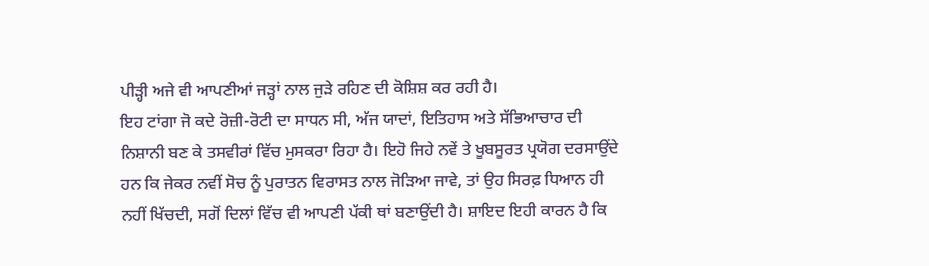ਪੀੜ੍ਹੀ ਅਜੇ ਵੀ ਆਪਣੀਆਂ ਜੜ੍ਹਾਂ ਨਾਲ ਜੁੜੇ ਰਹਿਣ ਦੀ ਕੋਸ਼ਿਸ਼ ਕਰ ਰਹੀ ਹੈ।
ਇਹ ਟਾਂਗਾ ਜੋ ਕਦੇ ਰੋਜ਼ੀ-ਰੋਟੀ ਦਾ ਸਾਧਨ ਸੀ, ਅੱਜ ਯਾਦਾਂ, ਇਤਿਹਾਸ ਅਤੇ ਸੱਭਿਆਚਾਰ ਦੀ ਨਿਸ਼ਾਨੀ ਬਣ ਕੇ ਤਸਵੀਰਾਂ ਵਿੱਚ ਮੁਸਕਰਾ ਰਿਹਾ ਹੈ। ਇਹੋ ਜਿਹੇ ਨਵੇਂ ਤੇ ਖੂਬਸੂਰਤ ਪ੍ਰਯੋਗ ਦਰਸਾਉਂਦੇ ਹਨ ਕਿ ਜੇਕਰ ਨਵੀਂ ਸੋਚ ਨੂੰ ਪੁਰਾਤਨ ਵਿਰਾਸਤ ਨਾਲ ਜੋੜਿਆ ਜਾਵੇ, ਤਾਂ ਉਹ ਸਿਰਫ਼ ਧਿਆਨ ਹੀ ਨਹੀਂ ਖਿੱਚਦੀ, ਸਗੋਂ ਦਿਲਾਂ ਵਿੱਚ ਵੀ ਆਪਣੀ ਪੱਕੀ ਥਾਂ ਬਣਾਉਂਦੀ ਹੈ। ਸ਼ਾਇਦ ਇਹੀ ਕਾਰਨ ਹੈ ਕਿ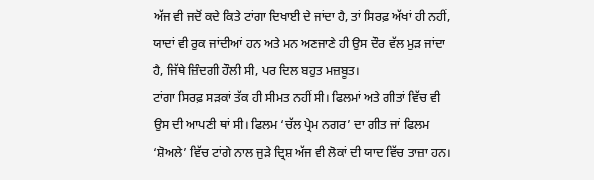ਅੱਜ ਵੀ ਜਦੋਂ ਕਦੇ ਕਿਤੇ ਟਾਂਗਾ ਦਿਖਾਈ ਦੇ ਜਾਂਦਾ ਹੈ, ਤਾਂ ਸਿਰਫ਼ ਅੱਖਾਂ ਹੀ ਨਹੀਂ, ਯਾਦਾਂ ਵੀ ਰੁਕ ਜਾਂਦੀਆਂ ਹਨ ਅਤੇ ਮਨ ਅਣਜਾਣੇ ਹੀ ਉਸ ਦੌਰ ਵੱਲ ਮੁੜ ਜਾਂਦਾ ਹੈ, ਜਿੱਥੇ ਜ਼ਿੰਦਗੀ ਹੌਲੀ ਸੀ, ਪਰ ਦਿਲ ਬਹੁਤ ਮਜ਼ਬੂਤ।
ਟਾਂਗਾ ਸਿਰਫ਼ ਸੜਕਾਂ ਤੱਕ ਹੀ ਸੀਮਤ ਨਹੀਂ ਸੀ। ਫਿਲਮਾਂ ਅਤੇ ਗੀਤਾਂ ਵਿੱਚ ਵੀ ਉਸ ਦੀ ਆਪਣੀ ਥਾਂ ਸੀ। ਫਿਲਮ ‘ਚੱਲ ਪ੍ਰੇਮ ਨਗਰ’ ਦਾ ਗੀਤ ਜਾਂ ਫਿਲਮ ‘ਸ਼ੋਅਲੇ’ ਵਿੱਚ ਟਾਂਗੇ ਨਾਲ ਜੁੜੇ ਦ੍ਰਿਸ਼ ਅੱਜ ਵੀ ਲੋਕਾਂ ਦੀ ਯਾਦ ਵਿੱਚ ਤਾਜ਼ਾ ਹਨ।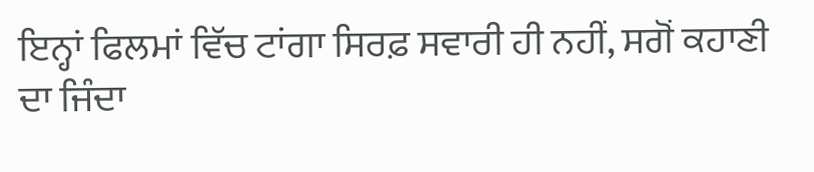ਇਨ੍ਹਾਂ ਫਿਲਮਾਂ ਵਿੱਚ ਟਾਂਗਾ ਸਿਰਫ਼ ਸਵਾਰੀ ਹੀ ਨਹੀਂ, ਸਗੋਂ ਕਹਾਣੀ ਦਾ ਜਿੰਦਾ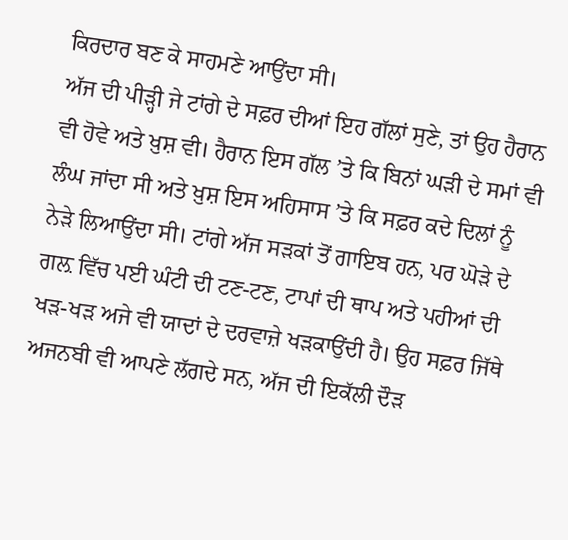ਕਿਰਦਾਰ ਬਣ ਕੇ ਸਾਹਮਣੇ ਆਉਂਦਾ ਸੀ।
ਅੱਜ ਦੀ ਪੀੜ੍ਹੀ ਜੇ ਟਾਂਗੇ ਦੇ ਸਫ਼ਰ ਦੀਆਂ ਇਹ ਗੱਲਾਂ ਸੁਣੇ, ਤਾਂ ਉਹ ਹੈਰਾਨ ਵੀ ਹੋਵੇ ਅਤੇ ਖ਼ੁਸ਼ ਵੀ। ਹੈਰਾਨ ਇਸ ਗੱਲ ’ਤੇ ਕਿ ਬਿਨਾਂ ਘੜੀ ਦੇ ਸਮਾਂ ਵੀ ਲੰਘ ਜਾਂਦਾ ਸੀ ਅਤੇ ਖ਼ੁਸ਼ ਇਸ ਅਹਿਸਾਸ ’ਤੇ ਕਿ ਸਫ਼ਰ ਕਦੇ ਦਿਲਾਂ ਨੂੰ ਨੇੜੇ ਲਿਆਉਂਦਾ ਸੀ। ਟਾਂਗੇ ਅੱਜ ਸੜਕਾਂ ਤੋਂ ਗਾਇਬ ਹਨ, ਪਰ ਘੋੜੇ ਦੇ ਗਲ਼ ਵਿੱਚ ਪਈ ਘੰਟੀ ਦੀ ਟਣ-ਟਣ, ਟਾਪਾਂ ਦੀ ਥਾਪ ਅਤੇ ਪਹੀਆਂ ਦੀ ਖੜ-ਖੜ ਅਜੇ ਵੀ ਯਾਦਾਂ ਦੇ ਦਰਵਾਜ਼ੇ ਖੜਕਾਉਂਦੀ ਹੈ। ਉਹ ਸਫ਼ਰ ਜਿੱਥੇ ਅਜਨਬੀ ਵੀ ਆਪਣੇ ਲੱਗਦੇ ਸਨ, ਅੱਜ ਦੀ ਇਕੱਲੀ ਦੌੜ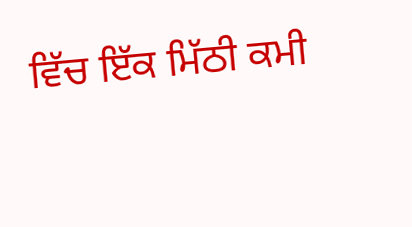ਵਿੱਚ ਇੱਕ ਮਿੱਠੀ ਕਮੀ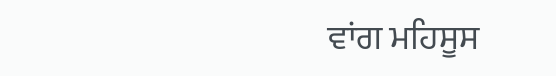ਵਾਂਗ ਮਹਿਸੂਸ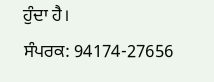ਹੁੰਦਾ ਹੈ।
ਸੰਪਰਕ: 94174-27656